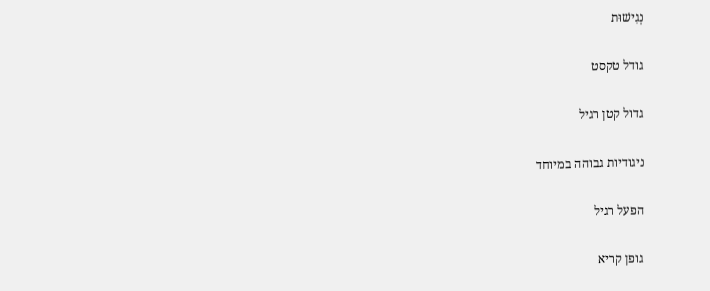נְגִישׁוּת

גודל טקסט

גדול קטן רגיל

ניגודיות גבוהה במיוחד

הפעל רגיל

גופן קריא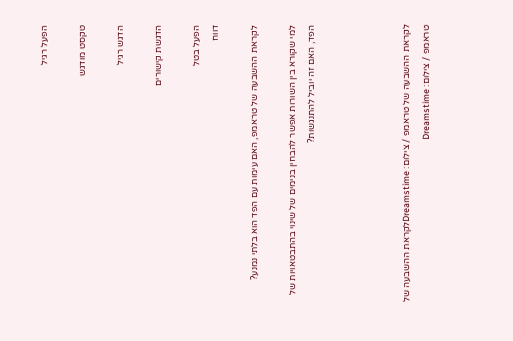הפעל רגיל

טקסט מודגש

הדגש רגיל

הדגשת קישורים

הפעל בטל
דווח

לקראת ההשבעה של טראמפ, האם עימות עם הפד הוא בלתי נמנע?

למי שקורא בין השורות אפשר להבחין בנימים של שינוי בהתבטאויות של הפד, האם זה יוביל להתנגשות?




לקראת ההשבעה של טראמפ / צילום: Dreamstimeלקראת ההשבעה של טראמפ / צילום: Dreamstime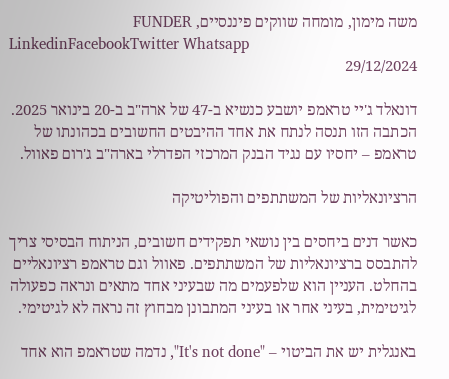משה מימון, מומחה שווקים פיננסיים, FUNDER
LinkedinFacebookTwitter Whatsapp
29/12/2024

דונאלד ג'יי טראמפ יושבע כנשיא ב-47 של ארה"ב ב-20 בינואר 2025. הכתבה הזו תנסה לנתח את אחד ההיבטים החשובים בכהונתו של טראמפ – יחסיו עם נגיד הבנק המרכזי הפדרלי בארה"ב ג'רום פאוול.

הרציונאליות של המשתתפים והפוליטיקה

כאשר דנים ביחסים בין נושאי תפקידים חשובים, הניתוח הבסיסי צריך להתבסס ברציונאליות של המשתתפים. פאוול וגם טראמפ רציונאליים בהחלט. העניין הוא שלפעמים מה שבעיני אחד מתאים ונראה כפעולה לגיטימית, בעיני אחר או בעיני המתבונן מבחוץ זה נראה לא לגיטימי.

באנגלית יש את הביטוי – "It's not done", נדמה שטראמפ הוא אחד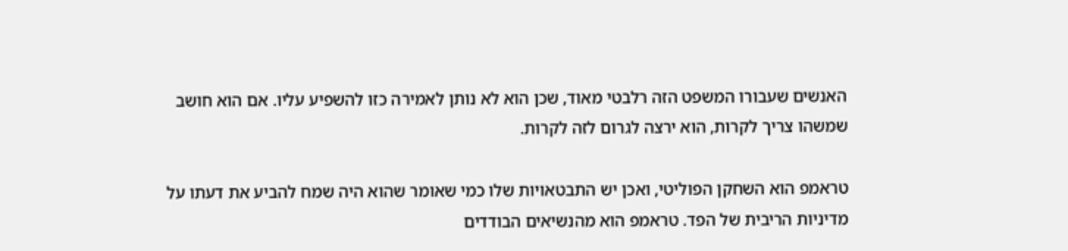האנשים שעבורו המשפט הזה רלבטי מאוד, שכן הוא לא נותן לאמירה כזו להשפיע עליו. אם הוא חושב שמשהו צריך לקרות, הוא ירצה לגרום לזה לקרות.

טראמפ הוא השחקן הפוליטי, ואכן יש התבטאויות שלו כמי שאומר שהוא היה שמח להביע את דעתו על מדיניות הריבית של הפד. טראמפ הוא מהנשיאים הבודדים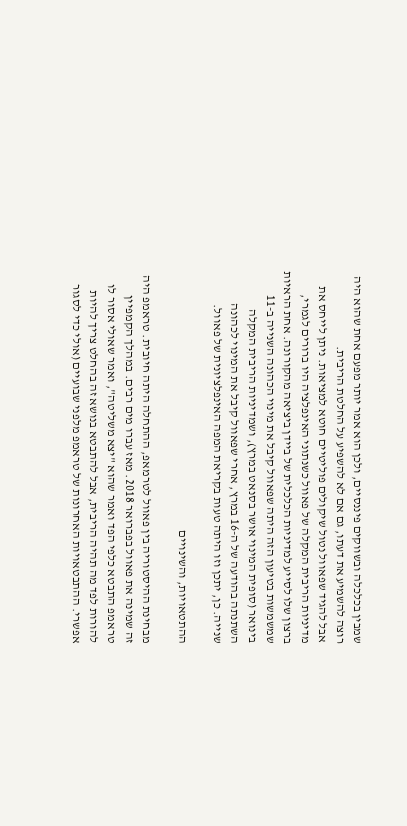שמבין בכלכלה ובשווקים פיננסיים, ולכן הוא אמר יותר מפעם אחת שהוא היה רוצה להשמיע את דעתו, גם אם לא להשפיע על החלטת הריבית.
אבל להגיד שפאוול נטול שיקולים פוליטיים חוטא למציאות. ניתן לייחס את מדיניות הריבית המקלה של פאוול כשנתוני האינפלציה היו ברורים לגמרי, ברצון שלו לסייע למדיניות הכלכלית של ביידן ביציאה מהקורונה. אחת הראיות שמשמשות בטיעון הזה היתה שפאוול קיבל את מינוי הכהונה השנייה ב-11 בינואר (סופית המינוי אושר בסנאט במרץ), ושמדיניות הריבית המקלה השתנתה בהודעה של ה-16 במרץ, אחרי שפאוול קיבל את המינוי לכהונה שנייה. כן, יתכן וזו היתה טעות בקריאת המפה האינפלציונית של פאוול.

ההתטאויות, והשינויים

מבחינת ההיסטוריה בין פאוול לטרמאפ, ההתחלה היתה חיובית. טראמפ היה זה שמינה את פאוול בפברואר 2018. מאז עברו מים רבים. במהלך הקמפיין טראמפ התבטא כלפי הפד ואמר שהוא "יצא משליטה", ואמר שאולי אסור לו להורות לפד מה תהיה הריבית, אבל להתבטא בנושא זה בהחלט צריך להיות אפשרי. ההתבטאויות האחרונות של טראמפ מלפני שבועיים (אולי כדי לסגור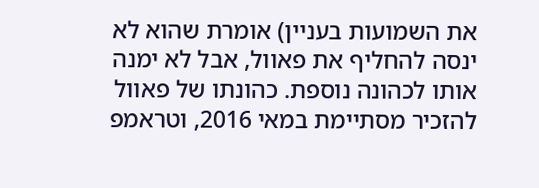את השמועות בעניין) אומרת שהוא לא ינסה להחליף את פאוול, אבל לא ימנה אותו לכהונה נוספת. כהונתו של פאוול להזכיר מסתיימת במאי 2016, וטראמפ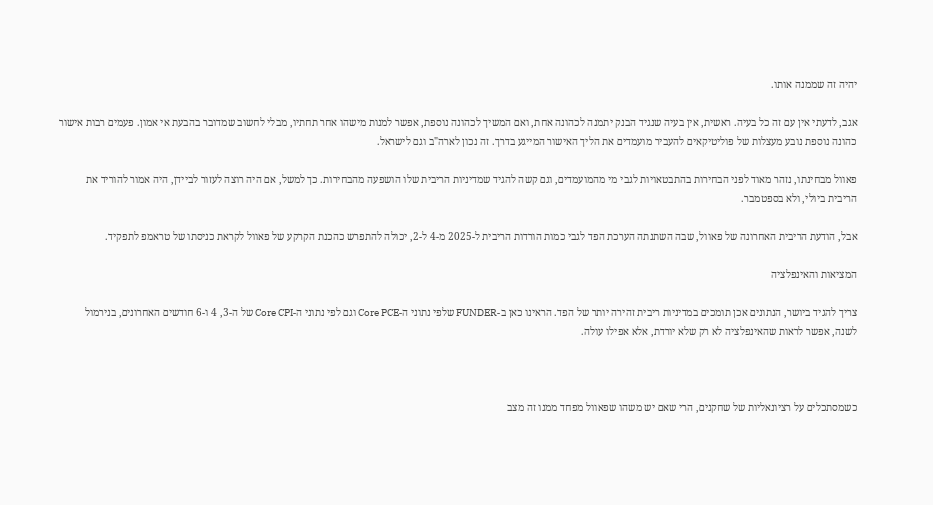יהיה זה שממנה אותו.

אגב, לדעתי אין עם זה כל בעיה. ראשית, אין בעיה שנגיד הבנק יתמנה לכהונה אחת, ואם המשיך לכהונה נוספת, אפשר למנות מישהו אחר תחתיו, מבלי לחשוב שמדובר בהבעת אי אמון. פעמים רבות אישור כהונה נוספת נובע מעצלות של פוליטיקאים להעביר מועמדים את הליך האישור המייגע בדרך. זה נכון לארה"ב וגם לישראל.

פאוול מבחינתו, נזהר מאוד לפני הבחירות בהתבטאויות לגבי מי מהמועמדים, וגם קשה להגיד שמדיניות הריבית שלו הושפעה מהבחירות. כך למשל, אם היה רוצה לעזור לביידן, היה אמור להוריד את הריבית ביולי, ולא בספטמבר.

אבל, הודעת הריבית האחרונה של פאוול, שבה השתנתה הערכת הפד לגבי כמות הורדות הריבית ל-2025 מ-4 ל-2, יכולה להתפרש כהכנת הקרקע של פאוול לקראת כניסתו של טראמפ לתפקיד.

המציאות והאינפלציה

צריך להגיד ביושר, הנתונים אכן תומכים במדיניות ריבית זהירה יותר של הפד. הראינו כאן ב-FUNDER שלפי נתוני ה-Core PCE וגם לפי נתוני ה-Core CPI של ה-3, 4 ו-6 חודשים האחרונים, בנירמול לשנה, אפשר לראות שהאינפלציה לא רק שלא יורדת, אלא אפילו עולה.



כשמסתכלים על רציונאליות של שחקנים, הרי שאם יש משהו שפאוול מפחד ממנו זה מצב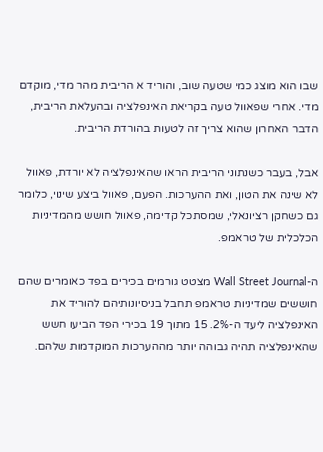שבו הוא מוצג כמי שטעה שוב, והוריד א הריבית מהר מדי, מוקדם מדי. אחרי שפאוול טעה בקריאת האינפלציה ובהעלאת הריבית, הדבר האחרון שהוא צריך זה לטעות בהורדת הריבית.

אבל, בעבר כשנתוני הריבית הראו שהאינפלציה לא יורדת, פאוול לא שינה את הטון, ואת ההערכות. הפעם, פאוול ביצע שינוי, כלומר גם כשחקן רציונאלי, שמסתכל קדימה, פאוול חושש מהמדיניות הכלכלית של טראמפ.

ה-Wall Street Journal מצטט גורמים בכירים בפד כאומרים שהם חוששים שמדיניות טראמפ תחבל בניסיונותיהם להוריד את האינפלציה ליעד ה-2%. 15 מתוך 19 בכירי הפד הביעו חשש שהאינפלציה תהיה גבוהה יותר מההערכות המוקדמות שלהם.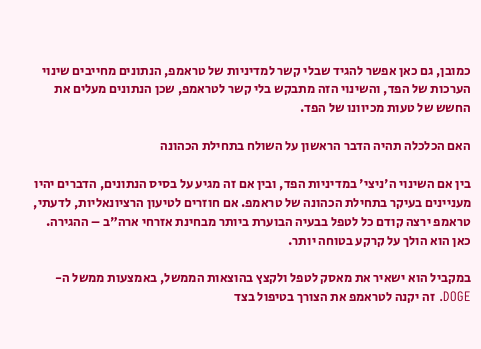כמובן, גם כאן אפשר להגיד שבלי קשר למדיניות של טראמפ, הנתונים מחייבים שינוי הערכות של הפד, והשינוי הזה מתבקש בלי קשר לטראמפ, שכן הנתונים מעלים את החשש של טעות מכיוונו של הפד.

האם הכלכלה תהיה הדבר הראשון על השולח בתחילת הכהונה

בין אם השינוי ה'ניצי' במדיניות הפד, ובין אם זה מגיע על בסיס הנתונים, הדברים יהיו מעניינים בעיקר בתחילת הכהונה של טראמפ. אם חוזרים לטיעון הרציונאליות, לדעתי, טראמפ ירצה קודם כל לטפל בבעיה הבוערת ביותר מבחינת אזרחי ארה"ב – ההגירה. כאן הוא הולך על קרקע בטוחה יותר.

במקביל הוא ישאיר את מאסק לטפל ולקצץ בהוצאות הממשל, באמצעות ממשל ה-DOGE. זה יקנה לטראמפ את הצורך בטיפול בצד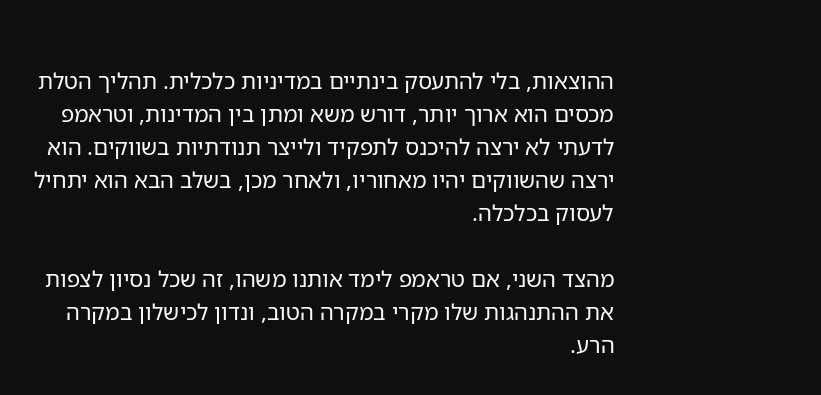ההוצאות, בלי להתעסק בינתיים במדיניות כלכלית. תהליך הטלת מכסים הוא ארוך יותר, דורש משא ומתן בין המדינות, וטראמפ לדעתי לא ירצה להיכנס לתפקיד ולייצר תנודתיות בשווקים. הוא ירצה שהשווקים יהיו מאחוריו, ולאחר מכן, בשלב הבא הוא יתחיל לעסוק בכלכלה.

מהצד השני, אם טראמפ לימד אותנו משהו, זה שכל נסיון לצפות את ההתנהגות שלו מקרי במקרה הטוב, ונדון לכישלון במקרה הרע.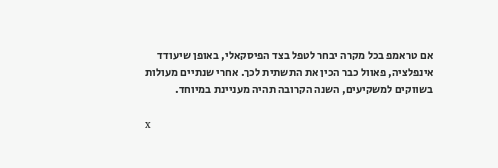אם טראמפ בכל מקרה יבחר לטפל בצד הפיסקאלי, באופן שיעודד אינפלציה, פאוול כבר הכין את התשתית לכך. אחרי שנתיים מעולות בשווקים למשקיעים, השנה הקרובה תהיה מעניינת במיוחד.

x